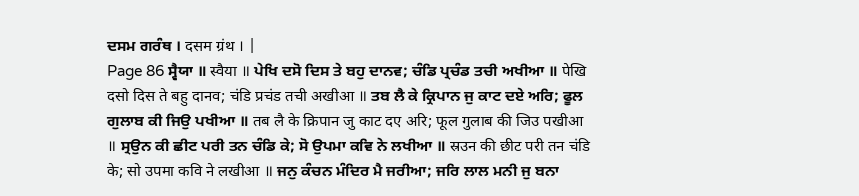ਦਸਮ ਗਰੰਥ । दसम ग्रंथ । |
Page 86 ਸ੍ਵੈਯਾ ॥ स्वैया ॥ ਪੇਖਿ ਦਸੋ ਦਿਸ ਤੇ ਬਹੁ ਦਾਨਵ; ਚੰਡਿ ਪ੍ਰਚੰਡ ਤਚੀ ਅਖੀਆ ॥ पेखि दसो दिस ते बहु दानव; चंडि प्रचंड तची अखीआ ॥ ਤਬ ਲੈ ਕੇ ਕ੍ਰਿਪਾਨ ਜੁ ਕਾਟ ਦਏ ਅਰਿ; ਫੂਲ ਗੁਲਾਬ ਕੀ ਜਿਉ ਪਖੀਆ ॥ तब लै के क्रिपान जु काट दए अरि; फूल गुलाब की जिउ पखीआ ॥ ਸ੍ਰਉਨ ਕੀ ਛੀਟ ਪਰੀ ਤਨ ਚੰਡਿ ਕੇ; ਸੋ ਉਪਮਾ ਕਵਿ ਨੇ ਲਖੀਆ ॥ स्रउन की छीट परी तन चंडि के; सो उपमा कवि ने लखीआ ॥ ਜਨੁ ਕੰਚਨ ਮੰਦਿਰ ਮੈ ਜਰੀਆ; ਜਰਿ ਲਾਲ ਮਨੀ ਜੁ ਬਨਾ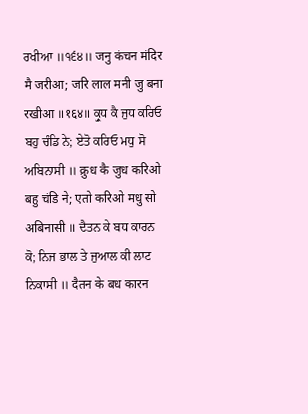ਰਖੀਆ ॥੧੬੪॥ जनु कंचन मंदिर मै जरीआ; जरि लाल मनी जु बना रखीआ ॥१६४॥ ਕ੍ਰੁਧ ਕੈ ਜੁਧ ਕਰਿਓ ਬਹੁ ਚੰਡਿ ਨੇ; ਏਤੋ ਕਰਿਓ ਮਧੁ ਸੋ ਅਬਿਨਾਸੀ ॥ क्रुध कै जुध करिओ बहु चंडि ने; एतो करिओ मधु सो अबिनासी ॥ ਦੈਤਨ ਕੇ ਬਧ ਕਾਰਨ ਕੋ; ਨਿਜ ਭਾਲ ਤੇ ਜੁਆਲ ਕੀ ਲਾਟ ਨਿਕਾਸੀ ॥ दैतन के बध कारन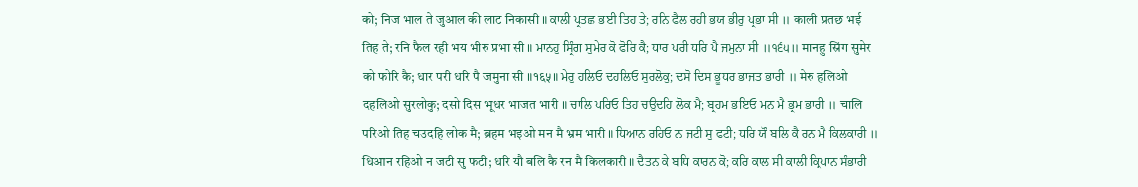को; निज भाल ते जुआल की लाट निकासी ॥ ਕਾਲੀ ਪ੍ਰਤਛ ਭਈ ਤਿਹ ਤੇ; ਰਨਿ ਫੈਲ ਰਹੀ ਭਯ ਭੀਰੁ ਪ੍ਰਭਾ ਸੀ ॥ काली प्रतछ भई तिह ते; रनि फैल रही भय भीरु प्रभा सी ॥ ਮਾਨਹੁ ਸ੍ਰਿੰਗ ਸੁਮੇਰ ਕੋ ਫੋਰਿ ਕੈ; ਧਾਰ ਪਰੀ ਧਰਿ ਪੈ ਜਮੁਨਾ ਸੀ ॥੧੬੫॥ मानहु स्रिंग सुमेर को फोरि कै; धार परी धरि पै जमुना सी ॥१६५॥ ਮੇਰੁ ਹਲਿਓ ਦਹਲਿਓ ਸੁਰਲੋਕੁ; ਦਸੋ ਦਿਸ ਭੂਧਰ ਭਾਜਤ ਭਾਰੀ ॥ मेरु हलिओ दहलिओ सुरलोकु; दसो दिस भूधर भाजत भारी ॥ ਚਾਲਿ ਪਰਿਓ ਤਿਹ ਚਉਦਹਿ ਲੋਕ ਮੈ; ਬ੍ਰਹਮ ਭਇਓ ਮਨ ਮੈ ਭ੍ਰਮ ਭਾਰੀ ॥ चालि परिओ तिह चउदहि लोक मै; ब्रहम भइओ मन मै भ्रम भारी ॥ ਧਿਆਨ ਰਹਿਓ ਨ ਜਟੀ ਸੁ ਫਟੀ; ਧਰਿ ਯੌ ਬਲਿ ਕੈ ਰਨ ਮੈ ਕਿਲਕਾਰੀ ॥ धिआन रहिओ न जटी सु फटी; धरि यौ बलि कै रन मै किलकारी ॥ ਦੈਤਨ ਕੇ ਬਧਿ ਕਾਰਨ ਕੋ; ਕਰਿ ਕਾਲ ਸੀ ਕਾਲੀ ਕ੍ਰਿਪਾਨ ਸੰਭਾਰੀ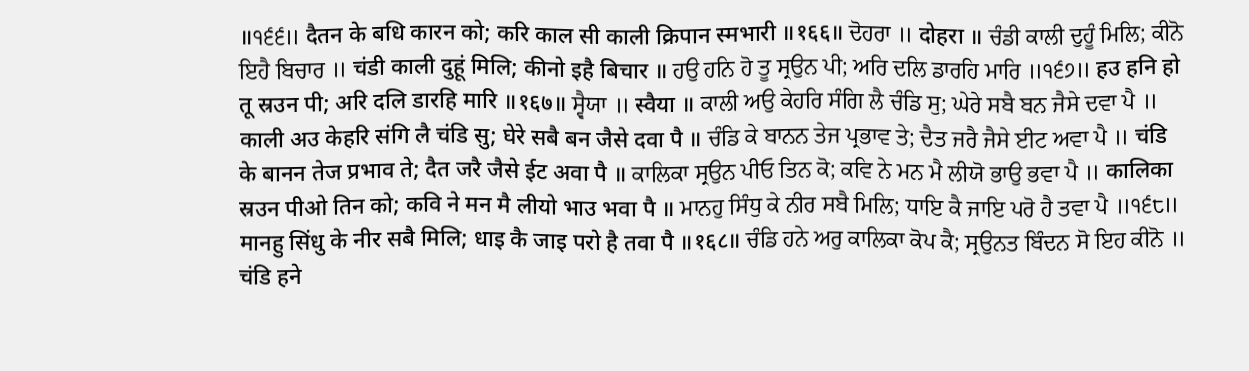॥੧੬੬॥ दैतन के बधि कारन को; करि काल सी काली क्रिपान स्मभारी ॥१६६॥ ਦੋਹਰਾ ॥ दोहरा ॥ ਚੰਡੀ ਕਾਲੀ ਦੁਹੂੰ ਮਿਲਿ; ਕੀਨੋ ਇਹੈ ਬਿਚਾਰ ॥ चंडी काली दुहूं मिलि; कीनो इहै बिचार ॥ ਹਉ ਹਨਿ ਹੋ ਤੂ ਸ੍ਰਉਨ ਪੀ; ਅਰਿ ਦਲਿ ਡਾਰਹਿ ਮਾਰਿ ॥੧੬੭॥ हउ हनि हो तू स्रउन पी; अरि दलि डारहि मारि ॥१६७॥ ਸ੍ਵੈਯਾ ॥ स्वैया ॥ ਕਾਲੀ ਅਉ ਕੇਹਰਿ ਸੰਗਿ ਲੈ ਚੰਡਿ ਸੁ; ਘੇਰੇ ਸਬੈ ਬਨ ਜੈਸੇ ਦਵਾ ਪੈ ॥ काली अउ केहरि संगि लै चंडि सु; घेरे सबै बन जैसे दवा पै ॥ ਚੰਡਿ ਕੇ ਬਾਨਨ ਤੇਜ ਪ੍ਰਭਾਵ ਤੇ; ਦੈਤ ਜਰੈ ਜੈਸੇ ਈਟ ਅਵਾ ਪੈ ॥ चंडि के बानन तेज प्रभाव ते; दैत जरै जैसे ईट अवा पै ॥ ਕਾਲਿਕਾ ਸ੍ਰਉਨ ਪੀਓ ਤਿਨ ਕੋ; ਕਵਿ ਨੇ ਮਨ ਮੈ ਲੀਯੋ ਭਾਉ ਭਵਾ ਪੈ ॥ कालिका स्रउन पीओ तिन को; कवि ने मन मै लीयो भाउ भवा पै ॥ ਮਾਨਹੁ ਸਿੰਧੁ ਕੇ ਨੀਰ ਸਬੈ ਮਿਲਿ; ਧਾਇ ਕੈ ਜਾਇ ਪਰੋ ਹੈ ਤਵਾ ਪੈ ॥੧੬੮॥ मानहु सिंधु के नीर सबै मिलि; धाइ कै जाइ परो है तवा पै ॥१६८॥ ਚੰਡਿ ਹਨੇ ਅਰੁ ਕਾਲਿਕਾ ਕੋਪ ਕੈ; ਸ੍ਰਉਨਤ ਬਿੰਦਨ ਸੋ ਇਹ ਕੀਨੋ ॥ चंडि हने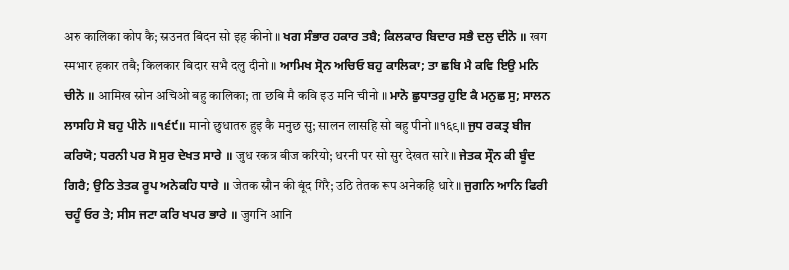अरु कालिका कोप कै; स्रउनत बिंदन सो इह कीनो ॥ ਖਗ ਸੰਭਾਰ ਹਕਾਰ ਤਬੈ; ਕਿਲਕਾਰ ਬਿਦਾਰ ਸਭੈ ਦਲੁ ਦੀਨੋ ॥ खग स्मभार हकार तबै; किलकार बिदार सभै दलु दीनो ॥ ਆਮਿਖ ਸ੍ਰੋਨ ਅਚਿਓ ਬਹੁ ਕਾਲਿਕਾ; ਤਾ ਛਬਿ ਮੈ ਕਵਿ ਇਉ ਮਨਿ ਚੀਨੋ ॥ आमिख स्रोन अचिओ बहु कालिका; ता छबि मै कवि इउ मनि चीनो ॥ ਮਾਨੋ ਛੁਧਾਤਰੁ ਹੁਇ ਕੈ ਮਨੁਛ ਸੁ; ਸਾਲਨ ਲਾਸਹਿ ਸੋ ਬਹੁ ਪੀਨੋ ॥੧੬੯॥ मानो छुधातरु हुइ कै मनुछ सु; सालन लासहि सो बहु पीनो ॥१६९॥ ਜੁਧ ਰਕਤ੍ਰ ਬੀਜ ਕਰਿਯੋ; ਧਰਨੀ ਪਰ ਸੋ ਸੁਰ ਦੇਖਤ ਸਾਰੇ ॥ जुध रकत्र बीज करियो; धरनी पर सो सुर देखत सारे ॥ ਜੇਤਕ ਸ੍ਰੌਨ ਕੀ ਬੂੰਦ ਗਿਰੈ; ਉਠਿ ਤੇਤਕ ਰੂਪ ਅਨੇਕਹਿ ਧਾਰੇ ॥ जेतक स्रौन की बूंद गिरै; उठि तेतक रूप अनेकहि धारे ॥ ਜੁਗਨਿ ਆਨਿ ਫਿਰੀ ਚਹੂੰ ਓਰ ਤੇ; ਸੀਸ ਜਟਾ ਕਰਿ ਖਪਰ ਭਾਰੇ ॥ जुगनि आनि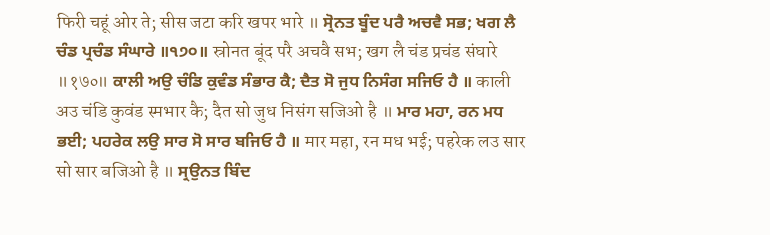फिरी चहूं ओर ते; सीस जटा करि खपर भारे ॥ ਸ੍ਰੋਨਤ ਬੂੰਦ ਪਰੈ ਅਚਵੈ ਸਭ; ਖਗ ਲੈ ਚੰਡ ਪ੍ਰਚੰਡ ਸੰਘਾਰੇ ॥੧੭੦॥ स्रोनत बूंद परै अचवै सभ; खग लै चंड प्रचंड संघारे ॥१७०॥ ਕਾਲੀ ਅਉ ਚੰਡਿ ਕੁਵੰਡ ਸੰਭਾਰ ਕੈ; ਦੈਤ ਸੋ ਜੁਧ ਨਿਸੰਗ ਸਜਿਓ ਹੈ ॥ काली अउ चंडि कुवंड स्मभार कै; दैत सो जुध निसंग सजिओ है ॥ ਮਾਰ ਮਹਾ, ਰਨ ਮਧ ਭਈ; ਪਹਰੇਕ ਲਉ ਸਾਰ ਸੋ ਸਾਰ ਬਜਿਓ ਹੈ ॥ मार महा, रन मध भई; पहरेक लउ सार सो सार बजिओ है ॥ ਸ੍ਰਉਨਤ ਬਿੰਦ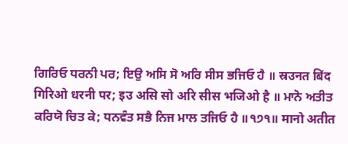ਗਿਰਿਓ ਧਰਨੀ ਪਰ; ਇਉ ਅਸਿ ਸੋ ਅਰਿ ਸੀਸ ਭਜਿਓ ਹੈ ॥ स्रउनत बिंद गिरिओ धरनी पर; इउ असि सो अरि सीस भजिओ है ॥ ਮਾਨੋ ਅਤੀਤ ਕਰਿਯੋ ਚਿਤ ਕੇ; ਧਨਵੰਤ ਸਭੈ ਨਿਜ ਮਾਲ ਤਜਿਓ ਹੈ ॥੧੭੧॥ मानो अतीत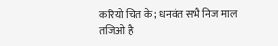करियो चित के; धनवंत सभै निज माल तजिओ है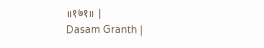॥१७१॥ |
Dasam Granth |